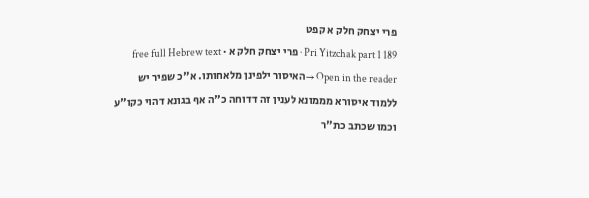פרי יצחק חלק א קפט
Pri Yitzchak part 1 189 · פרי יצחק חלק א · free full Hebrew text
Open in the reader →האיסור ילפינן מלאחותו. א"כ שפיר יש ללמוד איסורא מממונא לענין זה דדוחה כ"ה אף בגונא דהוי כקו"ע וכמו שכתב כת"ר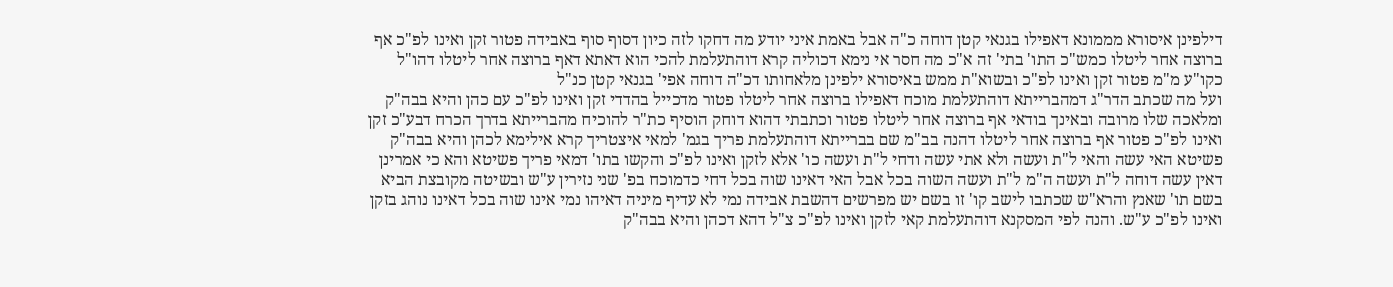דילפינן איסורא מממונא דאפילו בגנאי קטן דוחה כ"ה אבל באמת איני יודע מה דחקו לזה כיון דסוף סוף באבידה פטור זקן ואינו לפ"כ אף ברוצה אחר ליטלו כמש"כ התו' בתי' זה א"כ מה חסר אי נימא דכוליה קרא דוהתעלמת להכי הוא דאתא דאף ברוצה אחר ליטלו דהו"ל כקו"ע מ"מ פטור זקן ואינו לפ"כ ובשוא"ת ממש באיסורא ילפינן מלאחותו דכ"ה דוחה אפי' בגנאי קטן כנ"ל
ועל מה שכתב הדר"ג דמהברייתא דוהתעלמת מוכח דאפילו ברוצה אחר ליטלו פטור מדכייל בהדדי זקן ואינו לפ"כ עם כהן והיא בבה"ק ומלאכה שלו מרובה ובאינך בודאי אף ברוצה אחר ליטלו פטור וכתבתי דהוא דוחק הוסיף כת"ר להוכיח מהברייתא בדרך הכרח דבע"כ זקן ואינו לפ"כ פטור אף ברוצה אחר ליטלו דהנה בב"מ שם בברייתא דוהתעלמת פריך בגמ' למאי איצטריך קרא אילימא לכהן והיא בבה"ק פשיטא האי עשה והאי ל"ת ועשה ולא אתי עשה ודחי ל"ת ועשה כו' אלא לזקן ואינו לפ"כ והקשו בתו' דמאי פריך פשיטא והא כי אמרינן דאין עשה דוחה ל"ת ועשה ה"מ ל"ת ועשה השוה בכל אבל האי דאינו שוה בכל דחי כדמוכח בפ' שני נזירין ע"ש ובשיטה מקובצת הביא בשם תו' שאנץ והרא"ש שכתבו לישב קו' זו בשם יש מפרשים דהשבת אבידה נמי לא עדיף מיניה דאיהו נמי אינו שוה בכל דאינו נוהג בזקן ואינו לפ"כ ע"ש. והנה לפי המסקנא דוהתעלמת קאי לזקן ואינו לפ"כ צ"ל דהא דכהן והיא בבה"ק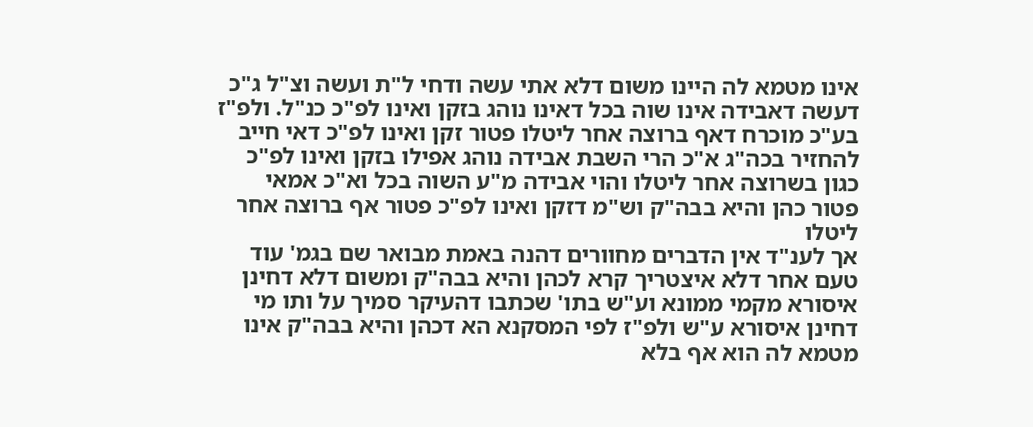אינו מטמא לה היינו משום דלא אתי עשה ודחי ל"ת ועשה וצ"ל ג"כ דעשה דאבידה אינו שוה בכל דאינו נוהג בזקן ואינו לפ"כ כנ"ל. ולפ"ז בע"כ מוכרח דאף ברוצה אחר ליטלו פטור זקן ואינו לפ"כ דאי חייב להחזיר בכה"ג א"כ הרי השבת אבידה נוהג אפילו בזקן ואינו לפ"כ כגון בשרוצה אחר ליטלו והוי אבידה מ"ע השוה בכל וא"כ אמאי פטור כהן והיא בבה"ק וש"מ דזקן ואינו לפ"כ פטור אף ברוצה אחר ליטלו
אך לענ"ד אין הדברים מחוורים דהנה באמת מבואר שם בגמ' עוד טעם אחר דלא איצטריך קרא לכהן והיא בבה"ק ומשום דלא דחינן איסורא מקמי ממונא וע"ש בתו' שכתבו דהעיקר סמיך על ותו מי דחינן איסורא ע"ש ולפ"ז לפי המסקנא הא דכהן והיא בבה"ק אינו מטמא לה הוא אף בלא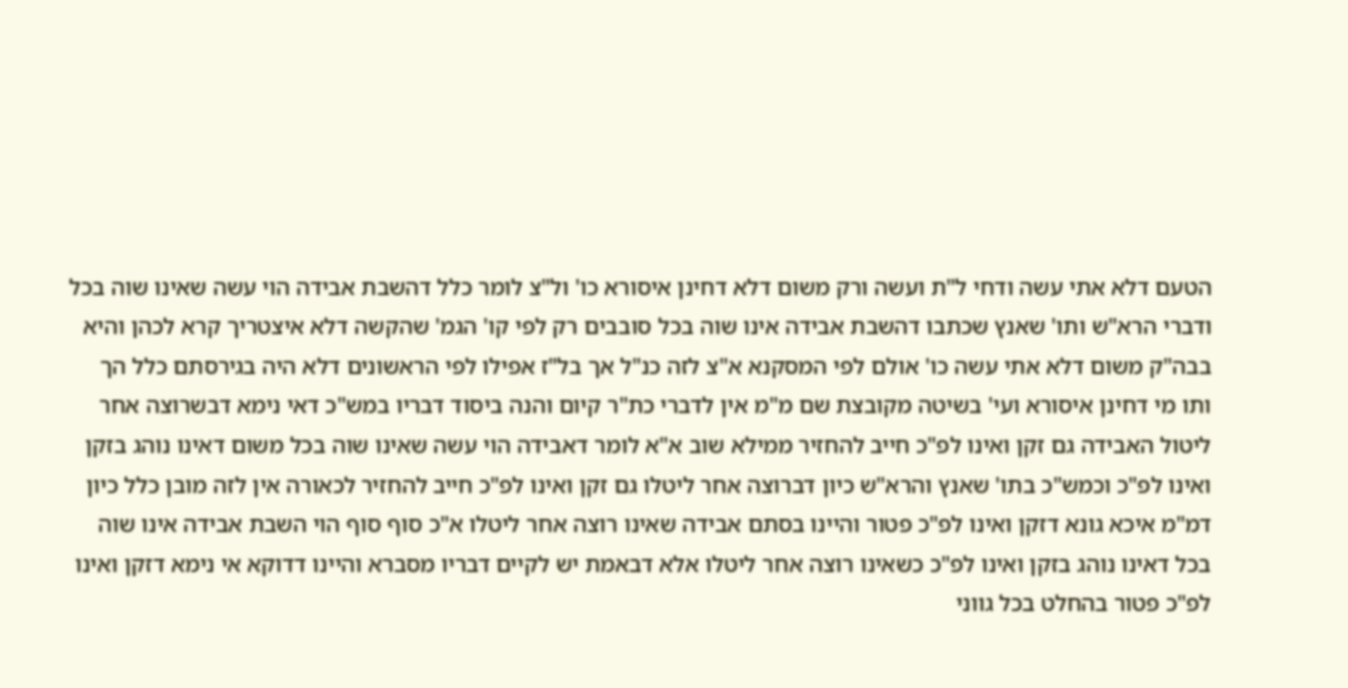הטעם דלא אתי עשה ודחי ל"ת ועשה ורק משום דלא דחינן איסורא כו' ול"צ לומר כלל דהשבת אבידה הוי עשה שאינו שוה בכל ודברי הרא"ש ותו' שאנץ שכתבו דהשבת אבידה אינו שוה בכל סובבים רק לפי קו' הגמ' שהקשה דלא איצטריך קרא לכהן והיא בבה"ק משום דלא אתי עשה כו' אולם לפי המסקנא א"צ לזה כנ"ל אך בל"ז אפילו לפי הראשונים דלא היה בגירסתם כלל הך ותו מי דחינן איסורא ועי' בשיטה מקובצת שם מ"מ אין לדברי כת"ר קיום והנה ביסוד דבריו במש"כ דאי נימא דבשרוצה אחר ליטול האבידה גם זקן ואינו לפ"כ חייב להחזיר ממילא שוב א"א לומר דאבידה הוי עשה שאינו שוה בכל משום דאינו נוהג בזקן ואינו לפ"כ וכמש"כ בתו' שאנץ והרא"ש כיון דברוצה אחר ליטלו גם זקן ואינו לפ"כ חייב להחזיר לכאורה אין לזה מובן כלל כיון דמ"מ איכא גונא דזקן ואינו לפ"כ פטור והיינו בסתם אבידה שאינו רוצה אחר ליטלו א"כ סוף סוף הוי השבת אבידה אינו שוה בכל דאינו נוהג בזקן ואינו לפ"כ כשאינו רוצה אחר ליטלו אלא דבאמת יש לקיים דבריו מסברא והיינו דדוקא אי נימא דזקן ואינו לפ"כ פטור בהחלט בכל גווני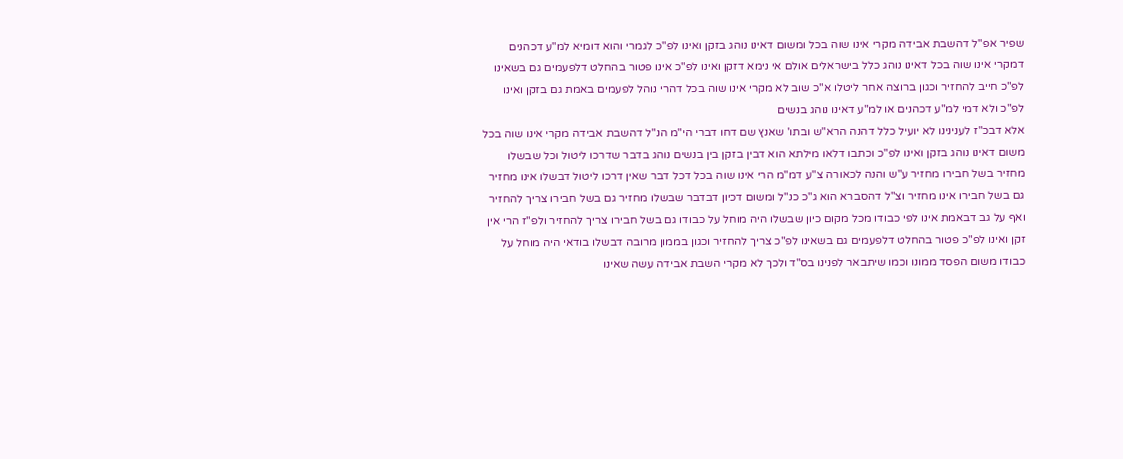שפיר אפ"ל דהשבת אבידה מקרי אינו שוה בכל ומשום דאינו נוהג בזקן ואינו לפ"כ לגמרי והוא דומיא למ"ע דכהנים דמקרי אינו שוה בכל דאינו נוהג כלל בישראלים אולם אי נימא דזקן ואינו לפ"כ אינו פטור בהחלט דלפעמים גם בשאינו לפ"כ חייב להחזיר וכגון ברוצה אחר ליטלו א"כ שוב לא מקרי אינו שוה בכל דהרי נוהל לפעמים באמת גם בזקן ואינו לפ"כ ולא דמי למ"ע דכהנים או למ"ע דאינו נוהג בנשים
אלא דבכ"ז לענינינו לא יועיל כלל דהנה הרא"ש ובתו' שאנץ שם דחו דברי הי"מ הנ"ל דהשבת אבידה מקרי אינו שוה בכל משום דאינו נוהג בזקן ואינו לפ"כ וכתבו דלאו מילתא הוא דבין בזקן בין בנשים נוהג בדבר שדרכו ליטול וכל שבשלו מחזיר בשל חבירו מחזיר ע"ש והנה לכאורה צ"ע דמ"מ הרי אינו שוה בכל דכל דבר שאין דרכו ליטול דבשלו אינו מחזיר גם בשל חבירו אינו מחזיר וצ"ל דהסברא הוא ג"כ כנ"ל ומשום דכיון דבדבר שבשלו מחזיר גם בשל חבירו צריך להחזיר ואף על גב דבאמת אינו לפי כבודו מכל מקום כיון שבשלו היה מוחל על כבודו גם בשל חבירו צריך להחזיר ולפ"ז הרי אין זקן ואינו לפ"כ פטור בהחלט דלפעמים גם בשאינו לפ"כ צריך להחזיר וכגון בממון מרובה דבשלו בודאי היה מוחל על כבודו משום הפסד ממונו וכמו שיתבאר לפנינו בס"ד ולכך לא מקרי השבת אבידה עשה שאינו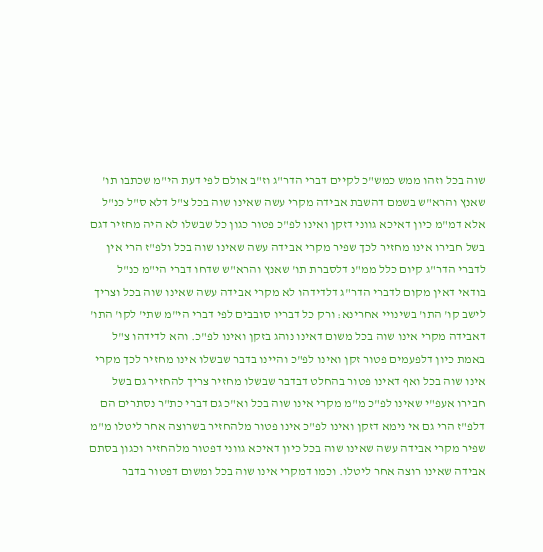שוה בכל וזהו ממש כמש"כ לקיים דברי הדר"ג וז"ב אולם לפי דעת הי"מ שכתבו תו' שאנץ והרא"ש בשמם דהשבת אבידה מקרי עשה שאינו שוה בכל צ"ל דלא ס"ל כנ"ל אלא דמ"מ כיון דאיכא גווני דזקן ואינו לפ"כ פטור כגון כל שבשלו לא היה מחזיר דגם בשל חבירו אינו מחזיר לכך שפיר מקרי אבידה עשה שאינו שוה בכל ולפ"ז הרי אין לדברי הדר"ג קיום כלל ממ"נ דלסברת תו' שאנץ והרא"ש שדחו דברי הי"מ כנ"ל בודאי דאין מקום לדברי הדר"ג דלדידהו לא מקרי אבידה עשה שאינו שוה בכל וצריך לישב קו' התו' בשינויי אחרינא: ורק כל דבריו סובבים לפי דברי הי"מ שתי' לקו' התו' דאבידה מקרי אינו שוה בכל משום דאינו נוהג בזקן ואינו לפ"כ. והא לדידהו צ"ל באמת כיון דלפעמים פטור זקן ואינו לפ"כ והיינו בדבר שבשלו אינו מחזיר לכך מקרי אינו שוה בכל ואף דאינו פטור בהחלט דבדבר שבשלו מחזיר צריך להחזיר גם בשל חבירו אעפ"י שאינו לפ"כ מ"מ מקרי אינו שוה בכל וא"כ גם דברי כת"ר נסתרים הם דלפ"ז הרי גם אי נימא דזקן ואינו לפ"כ אינו פטור מלהחזיר בשרוצה אחר ליטלו מ"מ שפיר מקרי אבידה עשה שאינו שוה בכל כיון דאיכא גווני דפטור מלהחזיר וכגון בסתם אבידה שאינו רוצה אחר ליטלו. וכמו דמקרי אינו שוה בכל ומשום דפטור בדבר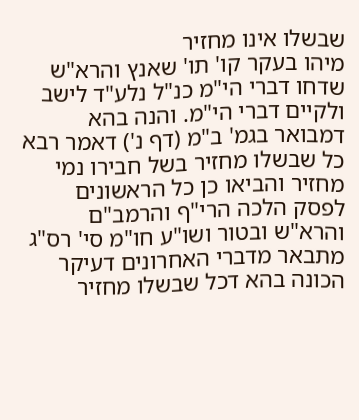שבשלו אינו מחזיר
מיהו בעקר קו' תו' שאנץ והרא"ש שדחו דברי הי"מ כנ"ל נלע"ד לישב ולקיים דברי הי"מ. והנה בהא דמבואר בגמ' ב"מ (דף נ') דאמר רבא כל שבשלו מחזיר בשל חבירו נמי מחזיר והביאו כן כל הראשונים לפסק הלכה הרי"ף והרמב"ם והרא"ש ובטור ושו"ע חו"מ סי' רס"ג מתבאר מדברי האחרונים דעיקר הכונה בהא דכל שבשלו מחזיר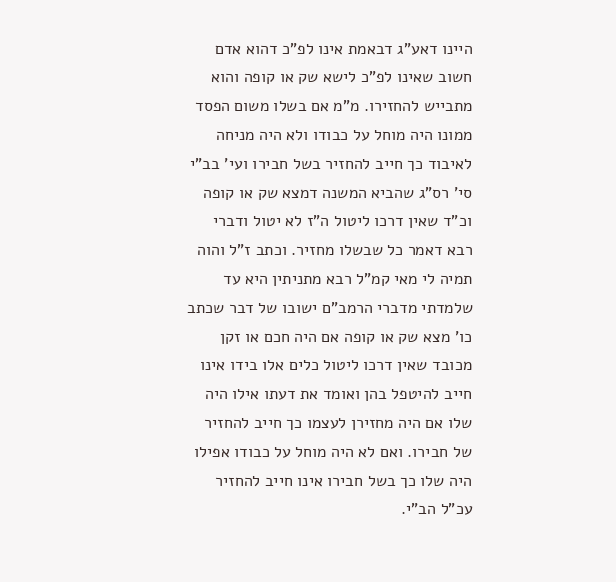היינו דאע"ג דבאמת אינו לפ"כ דהוא אדם חשוב שאינו לפ"כ לישא שק או קופה והוא מתבייש להחזירו. מ"מ אם בשלו משום הפסד ממונו היה מוחל על כבודו ולא היה מניחה לאיבוד כך חייב להחזיר בשל חבירו ועי' בב"י סי' רס"ג שהביא המשנה דמצא שק או קופה וכ"ד שאין דרכו ליטול ה"ז לא יטול ודברי רבא דאמר כל שבשלו מחזיר. וכתב ז"ל והוה תמיה לי מאי קמ"ל רבא מתניתין היא עד שלמדתי מדברי הרמב"ם ישובו של דבר שכתב כו' מצא שק או קופה אם היה חכם או זקן מכובד שאין דרכו ליטול כלים אלו בידו אינו חייב להיטפל בהן ואומד את דעתו אילו היה שלו אם היה מחזירן לעצמו כך חייב להחזיר של חבירו. ואם לא היה מוחל על כבודו אפילו היה שלו כך בשל חבירו אינו חייב להחזיר עכ"ל הב"י.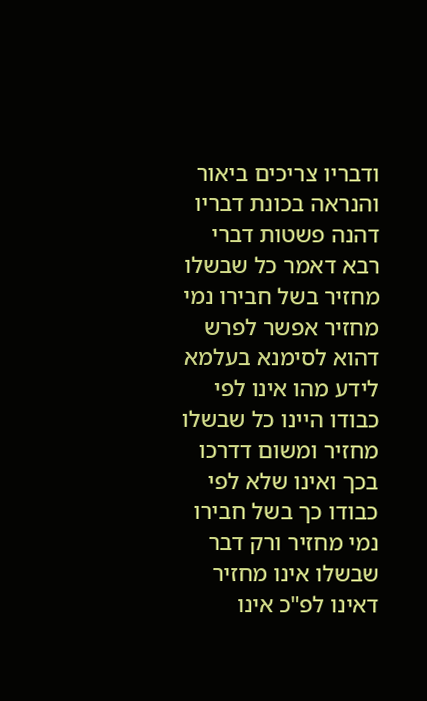ודבריו צריכים ביאור והנראה בכונת דבריו דהנה פשטות דברי רבא דאמר כל שבשלו מחזיר בשל חבירו נמי מחזיר אפשר לפרש דהוא לסימנא בעלמא לידע מהו אינו לפי כבודו היינו כל שבשלו מחזיר ומשום דדרכו בכך ואינו שלא לפי כבודו כך בשל חבירו נמי מחזיר ורק דבר שבשלו אינו מחזיר דאינו לפ"כ אינו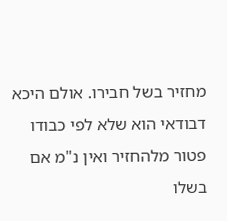מחזיר בשל חבירו. אולם היכא דבודאי הוא שלא לפי כבודו פטור מלהחזיר ואין נ"מ אם בשלו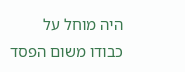היה מוחל על כבודו משום הפסד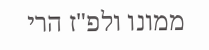ממונו ולפ"ז הרי